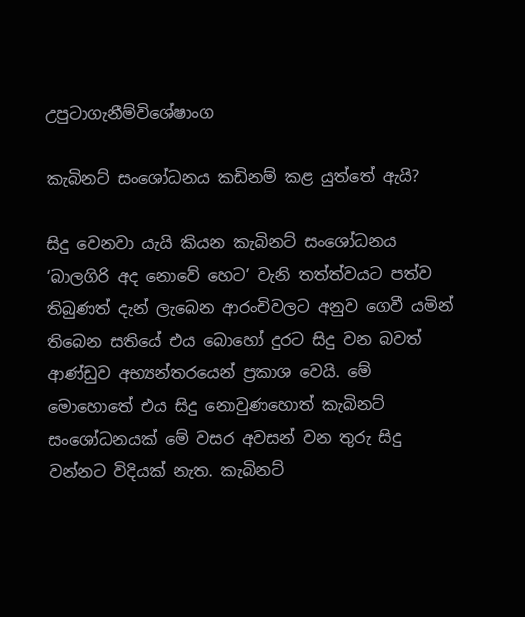උපුටාගැනීම්විශේෂාංග

කැබිනට් සංශෝධනය කඩිනම් කළ යුත්තේ ඇයි?

සිදු වෙනවා යැයි කියන කැබිනට් සංශෝධනය ‘බාලගිරි අද නොවේ හෙට’ වැනි තත්ත්වයට පත්ව තිබුණත් දැන් ලැබෙන ආරංචිවලට අනුව ගෙවී යමින් තිබෙන සතියේ එය බොහෝ දුරට සිදු වන බවත් ආණ්ඩුව අභ්‍යන්තරයෙන් ප්‍රකාශ වෙයි. මේ මොහොතේ එය සිදු නොවුණහොත් කැබිනට් සංශෝධනයක් මේ වසර අවසන් වන තුරු සිදු වන්නට විදියක් නැත. කැබිනට්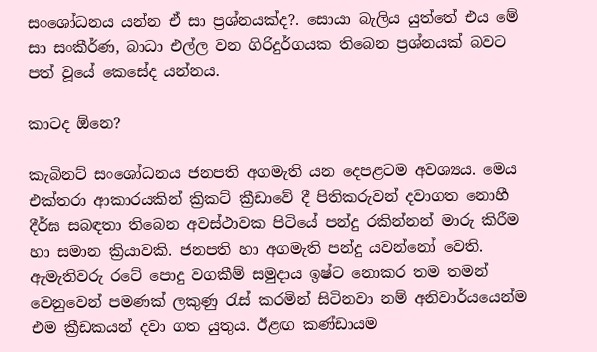සංශෝධනය යන්න ඒ සා ප්‍රශ්නයක්ද?. සොයා බැලිය යුත්තේ එය මේ සා සංකීර්ණ, බාධා එල්ල වන ගිරිදුර්ගයක තිබෙන ප්‍රශ්නයක් බවට පත් වූයේ කෙසේද යන්නය.

කාටද ඕනෙ?

කැබිනට් සංශෝධනය ජනපති අගමැති යන දෙපළටම අවශ්‍යය. මෙය එක්තරා ආකාරයකින් ක්‍රිකට් ක්‍රීඩාවේ දී පිතිකරුවන් දවාගත නොහී දීර්ඝ සබඳතා තිබෙන අවස්ථාවක පිටියේ පන්දු රකින්නන් මාරු කිරීම හා සමාන ක්‍රියාවකි. ජනපති හා අගමැති පන්දු යවන්නෝ වෙති. ඇමැතිවරු රටේ පොදු වගකීම් සමුදාය ඉෂ්ට නොකර තම තමන් වෙනුවෙන් පමණක් ලකුණු රැස් කරමින් සිටිනවා නම් අනිවාර්යයෙන්ම එම ක්‍රීඩකයන් දවා ගත යුතුය. ඊළඟ කණ්ඩායම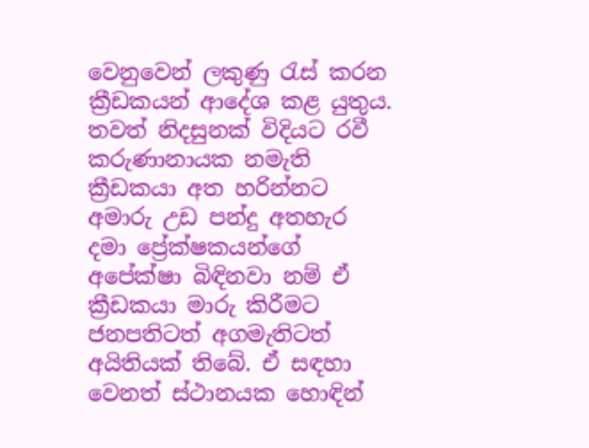වෙනුවෙන් ලකුණු රැස් කරන ක්‍රීඩකයන් ආදේශ කළ යුතුය. තවත් නිදසුනක් විදියට රවී කරුණානායක නමැති ක්‍රීඩකයා අත හරින්නට අමාරු උඩ පන්දු අතහැර දමා ප්‍රේක්ෂකයන්ගේ අපේක්ෂා බිඳිනවා නම් ඒ ක්‍රීඩකයා මාරු කිරීමට ජනපතිටත් අගමැතිටත් අයිතියක් තිබේ. ඒ සඳහා වෙනත් ස්ථානයක හොඳින්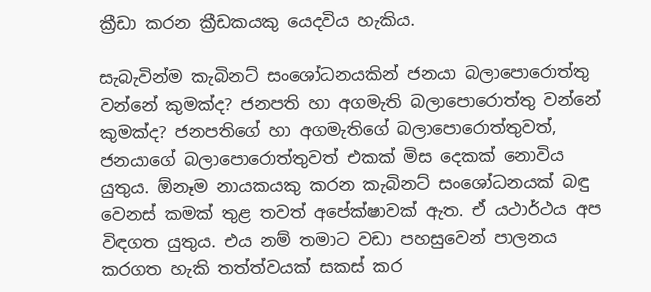ක්‍රීඩා කරන ක්‍රීඩකයකු යෙදවිය හැකිය.

සැබැවින්ම කැබිනට් සංශෝධනයකින් ජනයා බලාපොරොත්තු වන්නේ කුමක්ද? ජනපති හා අගමැති බලාපොරොත්තු වන්නේ කුමක්ද? ජනපතිගේ හා අගමැතිගේ බලාපොරොත්තුවත්, ජනයාගේ බලාපොරොත්තුවත් එකක් මිස දෙකක් නොවිය යුතුය. ඕනෑම නායකයකු කරන කැබිනට් සංශෝධනයක් බඳු වෙනස් කමක් තුළ තවත් අපේක්ෂාවක් ඇත. ඒ යථාර්ථය අප විඳගත යුතුය. එය නම් තමාට වඩා පහසුවෙන් පාලනය කරගත හැකි තත්ත්වයක් සකස් කර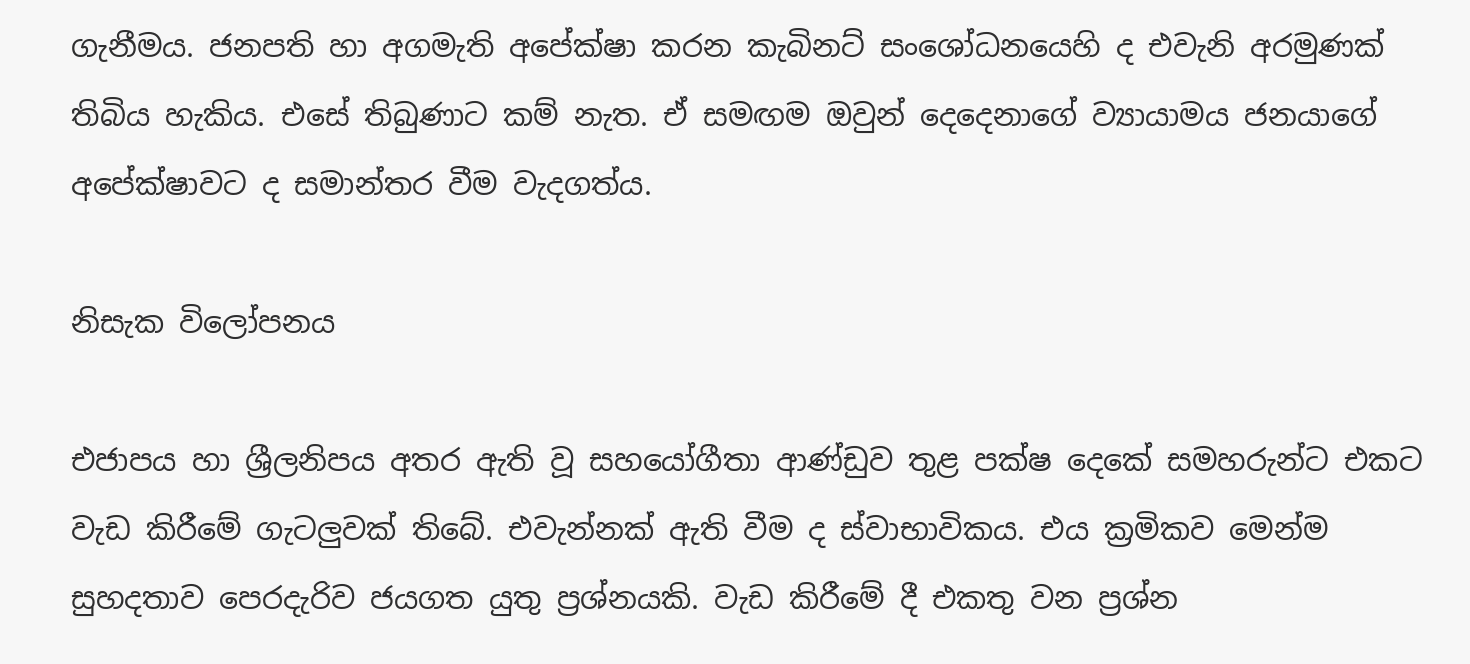ගැනීමය. ජනපති හා අගමැති අපේක්ෂා කරන කැබිනට් සංශෝධනයෙහි ද එවැනි අරමුණක් තිබිය හැකිය. එසේ තිබුණාට කම් නැත. ඒ සමඟම ඔවුන් දෙදෙනාගේ ව්‍යායාමය ජනයාගේ අපේක්ෂාවට ද සමාන්තර වීම වැදගත්ය.

නිසැක විලෝපනය

එජාපය හා ශ්‍රීලනිපය අතර ඇති වූ සහයෝගීතා ආණ්ඩුව තුළ පක්ෂ දෙකේ සමහරුන්ට එකට වැඩ කිරීමේ ගැටලුවක් තිබේ. එවැන්නක් ඇති වීම ද ස්වාභාවිකය. එය ක්‍රමිකව මෙන්ම සුහදතාව පෙරදැරිව ජයගත යුතු ප්‍රශ්නයකි. වැඩ කිරීමේ දී එකතු වන ප්‍රශ්න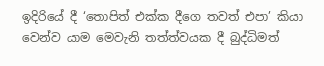ඉදිරියේ දී ‘තොපිත් එක්ක දීගෙ තවත් එපා’ කියා වෙන්ව යාම මෙවැනි තත්ත්වයක දී බුද්ධිමත්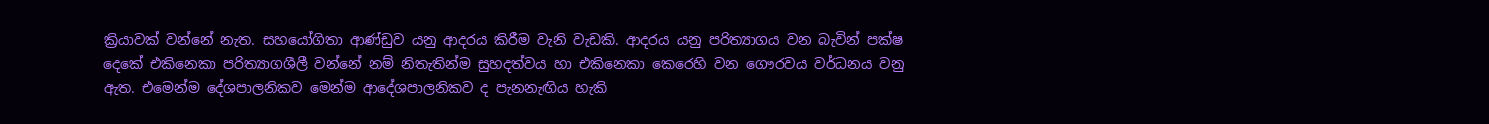ක්‍රියාවක් වන්නේ නැත. සහයෝගිතා ආණ්ඩුව යනු ආදරය කිරීම වැනි වැඩකි. ආදරය යනු පරිත්‍යාගය වන බැවින් පක්ෂ දෙකේ එකිනෙකා පරිත්‍යාගශීලී වන්නේ නම් නිතැතින්ම සුහදත්වය හා එකිනෙකා කෙරෙහි වන ගෞරවය වර්ධනය වනු ඇත. එමෙන්ම දේශපාලනිකව මෙන්ම ආදේශපාලනිකව ද පැනනැඟිය හැකි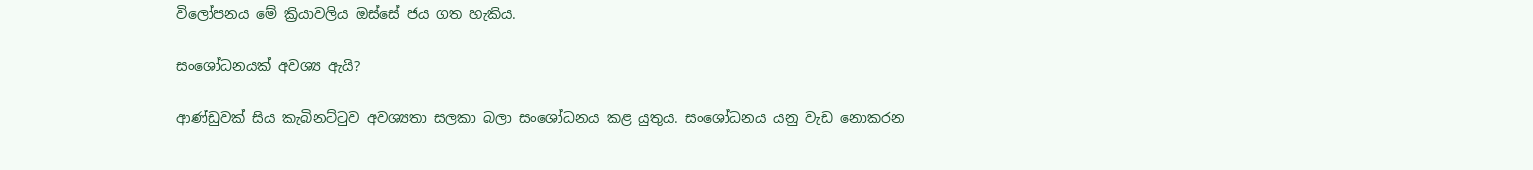විලෝපනය මේ ක්‍රියාවලිය ඔස්සේ ජය ගත හැකිය.

සංශෝධනයක් අවශ්‍ය ඇයි?

ආණ්ඩුවක් සිය කැබිනට්ටුව අවශ්‍යතා සලකා බලා සංශෝධනය කළ යුතුය. සංශෝධනය යනු වැඩ නොකරන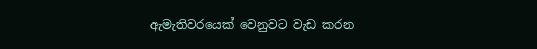ඇමැතිවරයෙක් වෙනුවට වැඩ කරන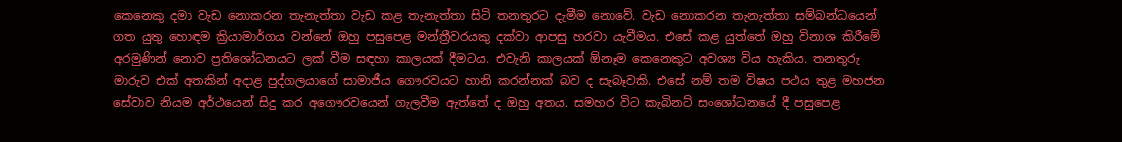කෙනෙකු දමා වැඩ නොකරන තැනැත්තා වැඩ කළ තැනැත්තා සිටි තනතුරට දැමීම නොවේ. වැඩ නොකරන තැනැත්තා සම්බන්ධයෙන් ගත යුතු හොඳම ක්‍රියාමාර්ගය වන්නේ ඔහු පසුපෙළ මන්ත්‍රීවරයකු දක්වා ආපසු හරවා යැවීමය. එසේ කළ යුත්තේ ඔහු විනාශ කිරීමේ අරමුණින් නොව ප්‍රතිශෝධනයට ලක් වීම සඳහා කාලයක් දීමටය. එවැනි කාලයක් ඕනෑම කෙනෙකුට අවශ්‍ය විය හැකිය. තනතුරු මාරුව එක් අතකින් අදාළ පුද්ගලයාගේ සාමාජීය ගෞරවයට හානි කරන්නක් බව ද සැබෑවකි. එසේ නම් තම විෂය පථය තුළ මහජන සේවාව නියම අර්ථයෙන් සිදු කර අගෞරවයෙන් ගැලවීම ඇත්තේ ද ඔහු අතය. සමහර විට කැබිනට් සංශෝධනයේ දී පසුපෙළ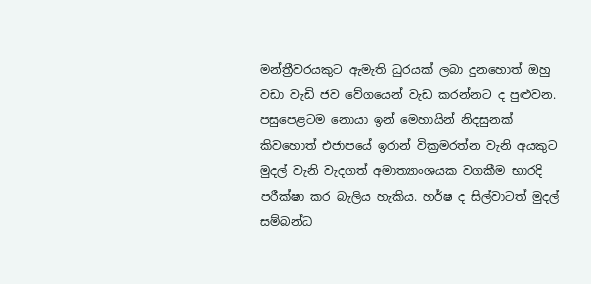මන්ත්‍රීවරයකුට ඇමැති ධුරයක් ලබා දුනහොත් ඔහු වඩා වැඩි ජව වේගයෙන් වැඩ කරන්නට ද පුළුවන. පසුපෙළටම නොයා ඉන් මෙහායින් නිදසුනක් කිවහොත් එජාපයේ ඉරාන් වික්‍රමරත්න වැනි අයකුට මුදල් වැනි වැදගත් අමාත්‍යාංශයක වගකීම භාරදි පරීක්ෂා කර බැලිය හැකිය. හර්ෂ ද සිල්වාටත් මුදල් සම්බන්ධ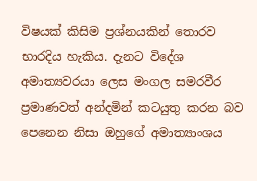විෂයක් කිසිම ප්‍රශ්නයකින් තොරව භාරදිය හැකිය. දැනට විදේශ අමාත්‍යවරයා ලෙස මංගල සමරවීර ප්‍රමාණවත් අන්දමින් කටයුතු කරන බව පෙනෙන නිසා ඔහුගේ අමාත්‍යාංශය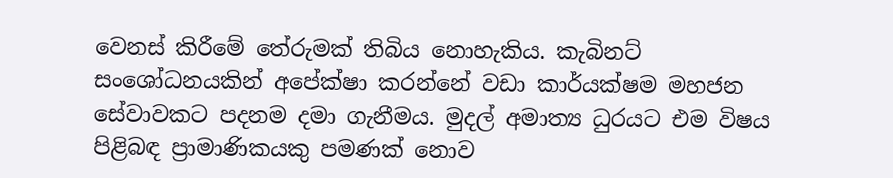වෙනස් කිරීමේ තේරුමක් තිබිය නොහැකිය. කැබිනට් සංශෝධනයකින් අපේක්ෂා කරන්නේ වඩා කාර්යක්ෂම මහජන සේවාවකට පදනම දමා ගැනීමය. මුදල් අමාත්‍ය ධුරයට එම විෂය පිළිබඳ ප්‍රාමාණිකයකු පමණක් නොව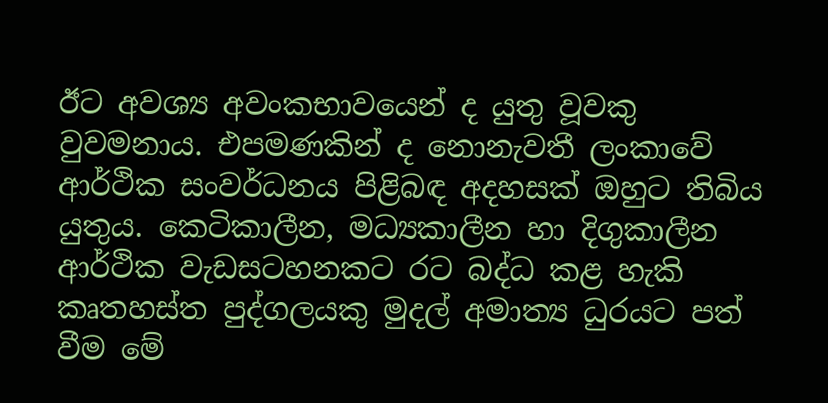ඊට අවශ්‍ය අවංකභාවයෙන් ද යුතු වූවකු වුවමනාය. එපමණකින් ද නොනැවතී ලංකාවේ ආර්ථික සංවර්ධනය පිළිබඳ අදහසක් ඔහුට තිබිය යුතුය. කෙටිකාලීන, මධ්‍යකාලීන හා දිගුකාලීන ආර්ථික වැඩසටහනකට රට බද්ධ කළ හැකි කෘතහස්ත පුද්ගලයකු මුදල් අමාත්‍ය ධුරයට පත් වීම මේ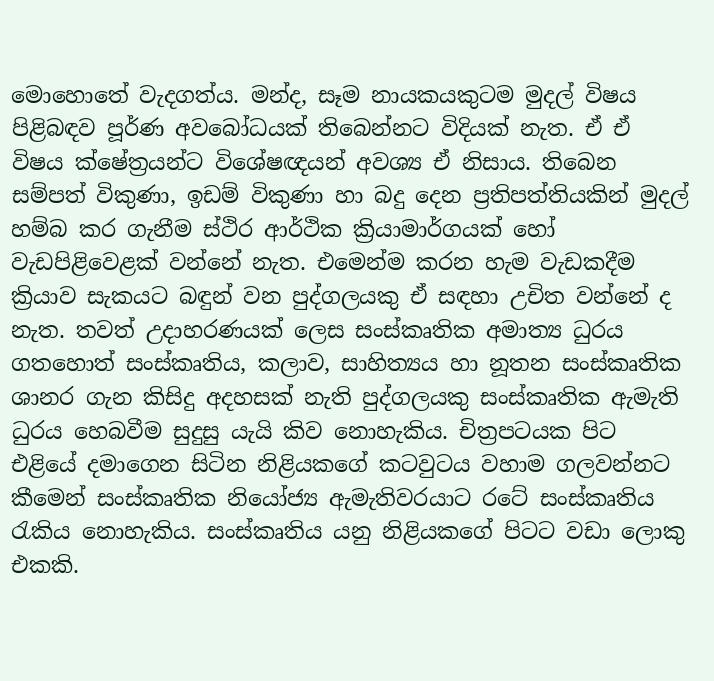මොහොතේ වැදගත්ය. මන්ද, සෑම නායකයකුටම මුදල් විෂය පිළිබඳව පූර්ණ අවබෝධයක් තිබෙන්නට විදියක් නැත. ඒ ඒ විෂය ක්ෂේත්‍රයන්ට විශේෂඥයන් අවශ්‍ය ඒ නිසාය. තිබෙන සම්පත් විකුණා, ඉඩම් විකුණා හා බදු දෙන ප්‍රතිපත්තියකින් මුදල් හම්බ කර ගැනීම ස්ථිර ආර්ථික ක්‍රියාමාර්ගයක් හෝ වැඩපිළිවෙළක් වන්නේ නැත. එමෙන්ම කරන හැම වැඩකදීම ක්‍රියාව සැකයට බඳුන් වන පුද්ගලයකු ඒ සඳහා උචිත වන්නේ ද නැත. තවත් උදාහරණයක් ලෙස සංස්කෘතික අමාත්‍ය ධුරය ගතහොත් සංස්කෘතිය, කලාව, සාහිත්‍යය හා නූතන සංස්කෘතික ශානර ගැන කිසිදු අදහසක් නැති පුද්ගලයකු සංස්කෘතික ඇමැති ධුරය හෙබවීම සුදුසු යැයි කිව නොහැකිය. චිත්‍රපටයක පිට එළියේ දමාගෙන සිටින නිළියකගේ කටවුටය වහාම ගලවන්නට කීමෙන් සංස්කෘතික නියෝජ්‍ය ඇමැතිවරයාට රටේ සංස්කෘතිය රැකිය නොහැකිය. සංස්කෘතිය යනු නිළියකගේ පිටට වඩා ලොකු එකකි.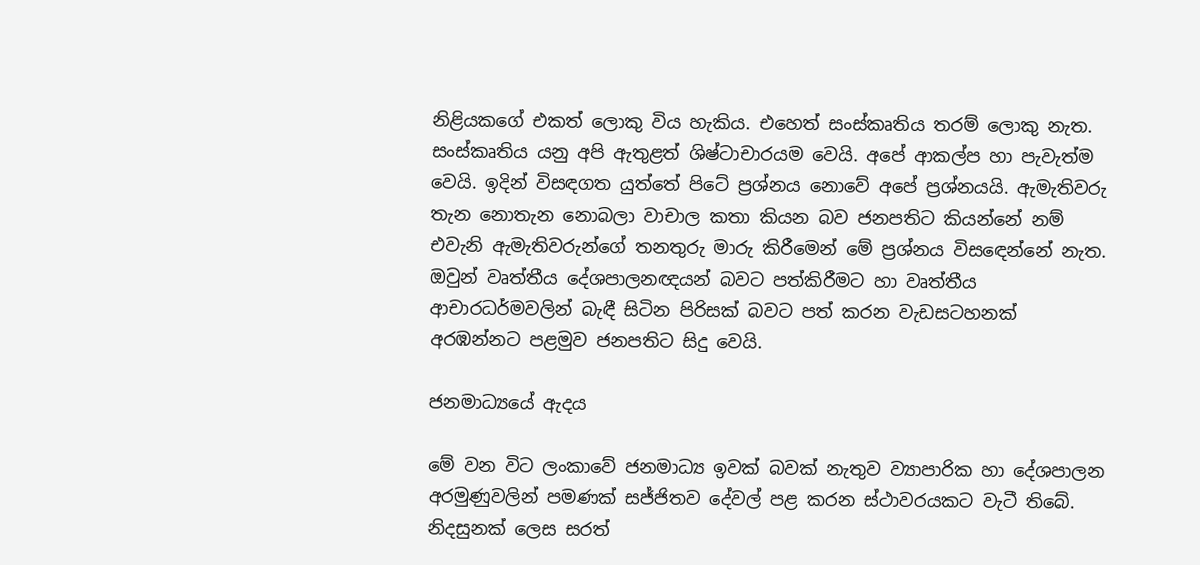නිළියකගේ එකත් ලොකු විය හැකිය. එහෙත් සංස්කෘතිය තරම් ලොකු නැත. සංස්කෘතිය යනු අපි ඇතුළත් ශිෂ්ටාචාරයම වෙයි. අපේ ආකල්ප හා පැවැත්ම වෙයි. ඉදින් විසඳගත යුත්තේ පිටේ ප්‍රශ්නය නොවේ අපේ ප්‍රශ්නයයි. ඇමැතිවරු තැන නොතැන නොබලා වාචාල කතා කියන බව ජනපතිට කියන්නේ නම් එවැනි ඇමැතිවරුන්ගේ තනතුරු මාරු කිරීමෙන් මේ ප්‍රශ්නය විසඳෙන්නේ නැත. ඔවුන් වෘත්තීය දේශපාලනඥයන් බවට පත්කිරීමට හා වෘත්තීය ආචාරධර්මවලින් බැඳී සිටින පිරිසක් බවට පත් කරන වැඩසටහනක් අරඹන්නට පළමුව ජනපතිට සිදු වෙයි.

ජනමාධ්‍යයේ ඇදය

මේ වන විට ලංකාවේ ජනමාධ්‍ය ඉවක් බවක් නැතුව ව්‍යාපාරික හා දේශපාලන අරමුණුවලින් පමණක් සජ්ජිතව දේවල් පළ කරන ස්ථාවරයකට වැටී තිබේ. නිදසුනක් ලෙස සරත්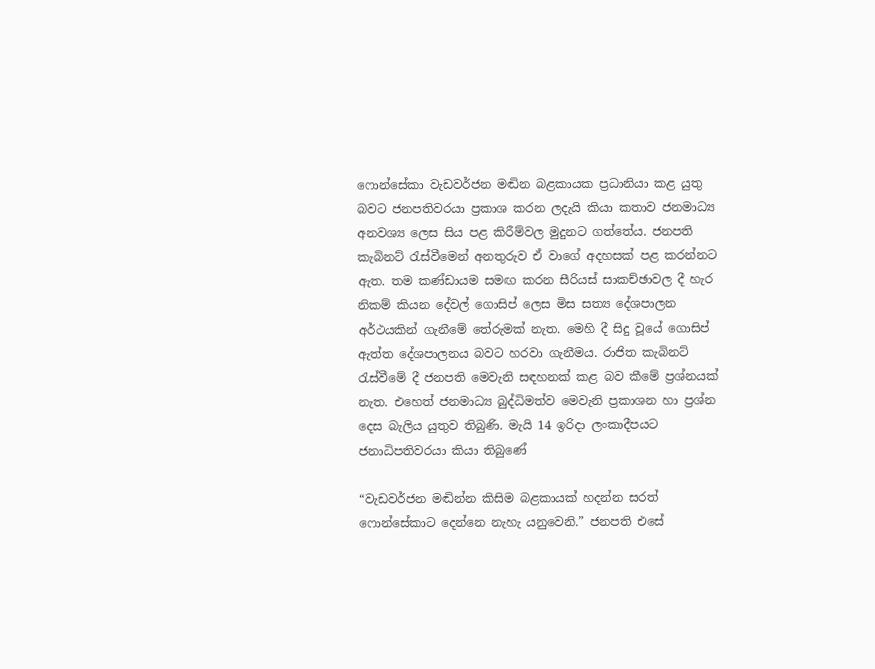ෆොන්සේකා වැඩවර්ජන මඬින බළකායක ප්‍රධානියා කළ යුතු බවට ජනපතිවරයා ප්‍රකාශ කරන ලදැයි කියා කතාව ජනමාධ්‍ය අනවශ්‍ය ලෙස සිය පළ කිරීම්වල මුදුනට ගත්තේය. ජනපති කැබිනට් රැස්වීමෙන් අනතුරුව ඒ වාගේ අදහසක් පළ කරන්නට ඇත. තම කණ්ඩායම සමඟ කරන සීරියස් සාකච්ඡාවල දී හැර නිකම් කියන දේවල් ගොසිප් ලෙස මිස සත්‍ය දේශපාලන අර්ථයකින් ගැනීමේ තේරුමක් නැත. මෙහි දී සිදු වූයේ ගොසිප් ඇත්ත දේශපාලනය බවට හරවා ගැනීමය. රාජිත කැබිනට් රැස්වීමේ දී ජනපති මෙවැනි සඳහනක් කළ බව කීමේ ප්‍රශ්නයක් නැත. එහෙත් ජනමාධ්‍ය බුද්ධිමත්ව මෙවැනි ප්‍රකාශන හා ප්‍රශ්න දෙස බැලිය යුතුව තිබුණි. මැයි 14 ඉරිදා ලංකාදීපයට ජනාධිපතිවරයා කියා තිබුණේ

“වැඩවර්ජන මඬින්න කිසිම බළකායක් හදන්න සරත් ෆොන්සේකාට දෙන්නෙ නැහැ යනුවෙනි.” ජනපති එසේ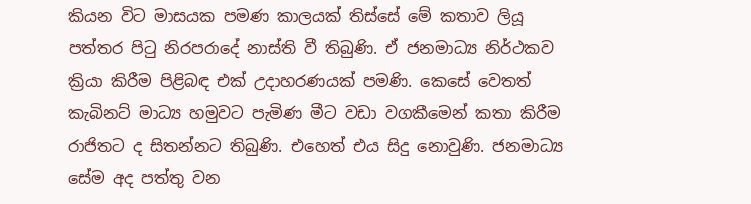කියන විට මාසයක පමණ කාලයක් තිස්සේ මේ කතාව ලියූ පත්තර පිටු නිරපරාදේ නාස්ති වී තිබුණි. ඒ ජනමාධ්‍ය නිර්ථකව ක්‍රියා කිරීම පිළිබඳ එක් උදාහරණයක් පමණි. කෙසේ වෙතත් කැබිනට් මාධ්‍ය හමුවට පැමිණ මීට වඩා වගකීමෙන් කතා කිරීම රාජිතට ද සිතන්නට තිබුණි. එහෙත් එය සිදු නොවුණි. ජනමාධ්‍ය සේම අද පත්තු වන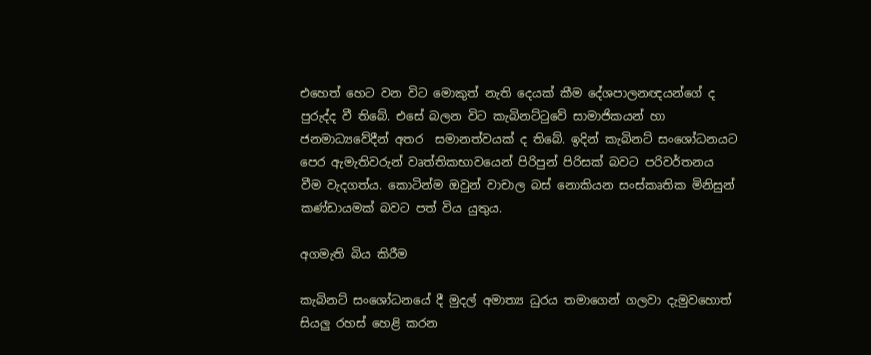එහෙත් හෙට වන විට මොකුත් නැති දෙයක් කීම දේශපාලනඥයන්ගේ ද පුරුද්ද වී තිබේ. එසේ බලන විට කැබිනට්ටුවේ සාමාජිකයන් හා ජනමාධ්‍යවේදීන් අතර  සමානත්වයක් ද තිබේ. ඉදින් කැබිනට් සංශෝධනයට පෙර ඇමැතිවරුන් වෘත්තිකභාවයෙන් පිරිපුන් පිරිසක් බවට පරිවර්තනය වීම වැදගත්ය. කොටින්ම ඔවුන් වාචාල බස් නොකියන සංස්කෘතික මිනිසුන් කණ්ඩායමක් බවට පත් විය යුතුය.

අගමැති බිය කිරීම

කැබිනට් සංශෝධනයේ දී මුදල් අමාත්‍ය ධුරය තමාගෙන් ගලවා දැමුවහොත් සියලු රහස් හෙළි කරන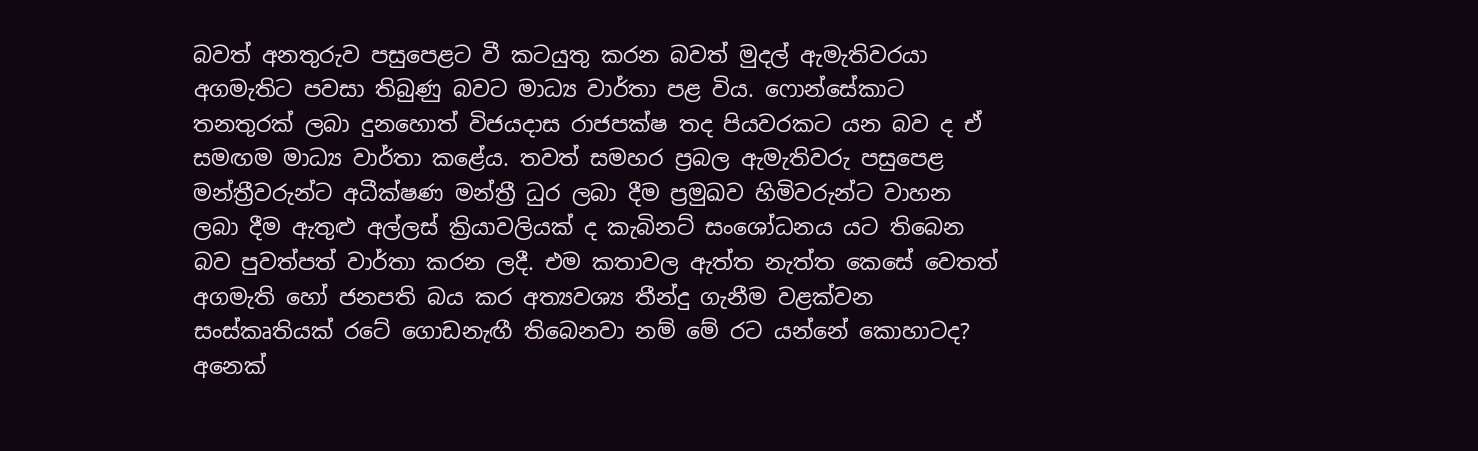බවත් අනතුරුව පසුපෙළට වී කටයුතු කරන බවත් මුදල් ඇමැතිවරයා අගමැතිට පවසා තිබුණු බවට මාධ්‍ය වාර්තා පළ විය. ෆොන්සේකාට තනතුරක් ලබා දුනහොත් විජයදාස රාජපක්ෂ තද පියවරකට යන බව ද ඒ සමඟම මාධ්‍ය වාර්තා කළේය. තවත් සමහර ප්‍රබල ඇමැතිවරු පසුපෙළ මන්ත්‍රීවරුන්ට අධීක්ෂණ මන්ත්‍රී ධුර ලබා දීම ප්‍රමුඛව හිමිවරුන්ට වාහන ලබා දීම ඇතුළු අල්ලස් ක්‍රියාවලියක් ද කැබිනට් සංශෝධනය යට තිබෙන බව පුවත්පත් වාර්තා කරන ලදී. එම කතාවල ඇත්ත නැත්ත කෙසේ වෙතත් අගමැති හෝ ජනපති බය කර අත්‍යවශ්‍ය තීන්දු ගැනීම වළක්වන සංස්කෘතියක් රටේ ගොඩනැඟී තිබෙනවා නම් මේ රට යන්නේ කොහාටද? අනෙක්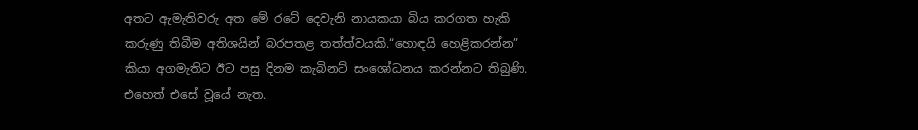අතට ඇමැතිවරු අත මේ රටේ දෙවැනි නායකයා බිය කරගත හැකි කරුණු තිබීම අතිශයින් බරපතළ තත්ත්වයකි.“හොඳයි හෙළිකරන්න” කියා අගමැතිට ඊට පසු දිනම කැබිනට් සංශෝධනය කරන්නට තිබුණි. එහෙත් එසේ වූයේ නැත.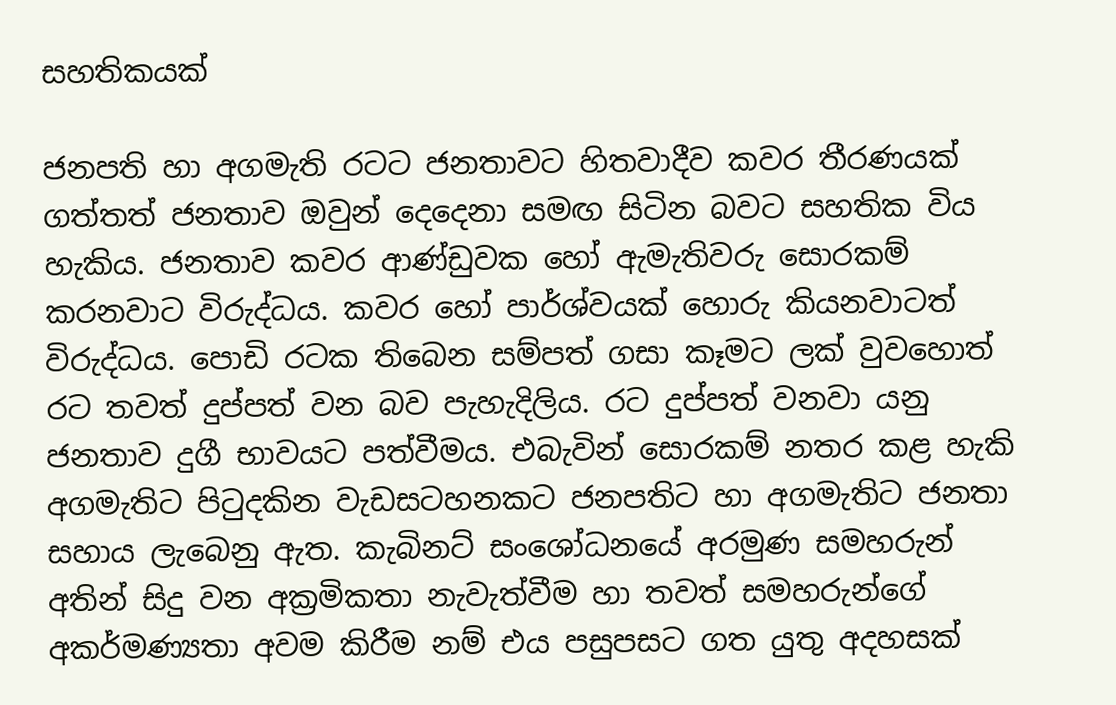සහතිකයක්

ජනපති හා අගමැති රටට ජනතාවට හිතවාදීව කවර තීරණයක් ගත්තත් ජනතාව ඔවුන් දෙදෙනා සමඟ සිටින බවට සහතික විය හැකිය. ජනතාව කවර ආණ්ඩුවක හෝ ඇමැතිවරු සොරකම් කරනවාට විරුද්ධය. කවර හෝ පාර්ශ්වයක් හොරු කියනවාටත් විරුද්ධය. පොඩි රටක තිබෙන සම්පත් ගසා කෑමට ලක් වුවහොත් රට තවත් දුප්පත් වන බව පැහැදිලිය. රට දුප්පත් වනවා යනු ජනතාව දුගී භාවයට පත්වීමය. එබැවින් සොරකම් නතර කළ හැකි අගමැතිට පිටුදකින වැඩසටහනකට ජනපතිට හා අගමැතිට ජනතා සහාය ලැබෙනු ඇත. කැබිනට් සංශෝධනයේ අරමුණ සමහරුන් අතින් සිදු වන අක්‍රමිකතා නැවැත්වීම හා තවත් සමහරුන්ගේ අකර්මණ්‍යතා අවම කිරීම නම් එය පසුපසට ගත යුතු අදහසක්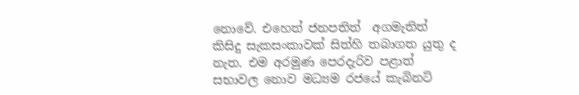නොවේ. එහෙත් ජනපතිත්  අගමැතිත් කිසිදු සැකසංකාවක් සිත්හි තබාගත යුතු ද නැත. එම අරමුණ පෙරදැරිව පළාත් සභාවල නොව මධ්‍යම රජයේ කැබිනට්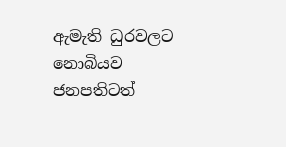ඇමැති ධුරවලට නොබියව ජනපතිටත්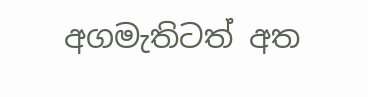අගමැතිටත් අත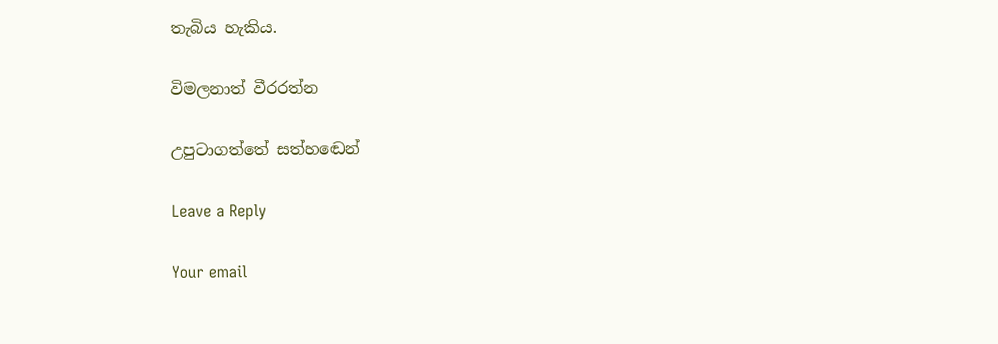තැබිය හැකිය.

විමලනාත් වීරරත්න

උපුටාගත්තේ සත්හඬෙන්

Leave a Reply

Your email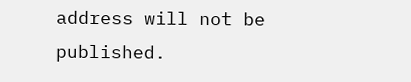address will not be published.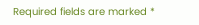Required fields are marked *